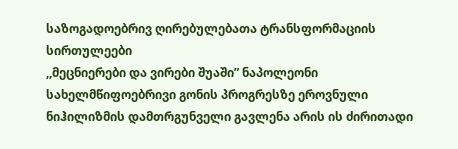საზოგადოებრივ ღირებულებათა ტრანსფორმაციის სირთულეები
,,მეცნიერები და ვირები შუაში” ნაპოლეონი
სახელმწიფოებრივი გონის პროგრესზე ეროვნული ნიჰილიზმის დამთრგუნველი გავლენა არის ის ძირითადი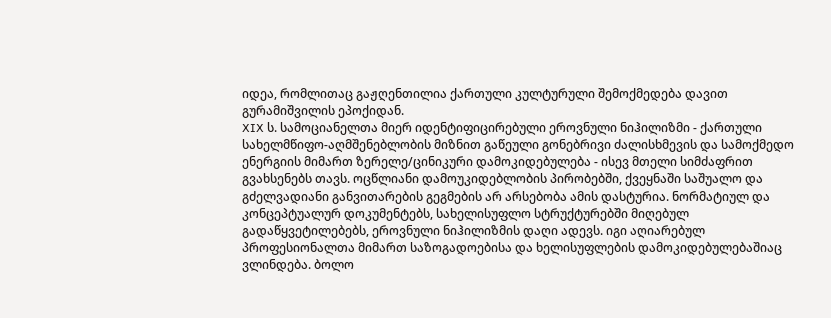იდეა, რომლითაც გაჟღენთილია ქართული კულტურული შემოქმედება დავით გურამიშვილის ეპოქიდან.
XIX ს. სამოციანელთა მიერ იდენტიფიცირებული ეროვნული ნიჰილიზმი - ქართული სახელმწიფო-აღმშენებლობის მიზნით გაწეული გონებრივი ძალისხმევის და სამოქმედო ენერგიის მიმართ ზერელე/ცინიკური დამოკიდებულება - ისევ მთელი სიმძაფრით გვახსენებს თავს. ოცწლიანი დამოუკიდებლობის პირობებში, ქვეყნაში საშუალო და გძელვადიანი განვითარების გეგმების არ არსებობა ამის დასტურია. ნორმატიულ და კონცეპტუალურ დოკუმენტებს, სახელისუფლო სტრუქტურებში მიღებულ გადაწყვეტილებებს, ეროვნული ნიჰილიზმის დაღი ადევს. იგი აღიარებულ პროფესიონალთა მიმართ საზოგადოებისა და ხელისუფლების დამოკიდებულებაშიაც ვლინდება. ბოლო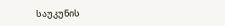საუკუნის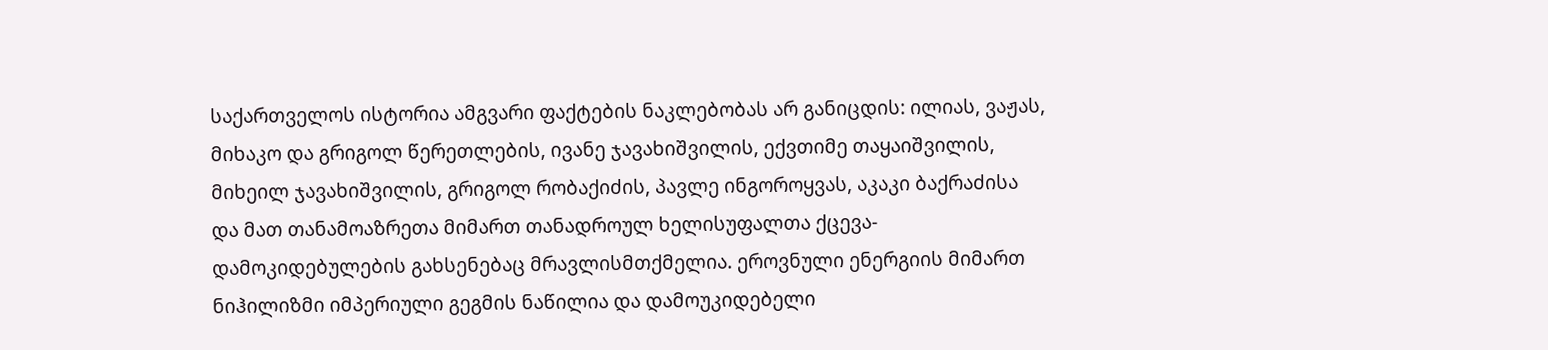საქართველოს ისტორია ამგვარი ფაქტების ნაკლებობას არ განიცდის: ილიას, ვაჟას, მიხაკო და გრიგოლ წერეთლების, ივანე ჯავახიშვილის, ექვთიმე თაყაიშვილის, მიხეილ ჯავახიშვილის, გრიგოლ რობაქიძის, პავლე ინგოროყვას, აკაკი ბაქრაძისა და მათ თანამოაზრეთა მიმართ თანადროულ ხელისუფალთა ქცევა-დამოკიდებულების გახსენებაც მრავლისმთქმელია. ეროვნული ენერგიის მიმართ ნიჰილიზმი იმპერიული გეგმის ნაწილია და დამოუკიდებელი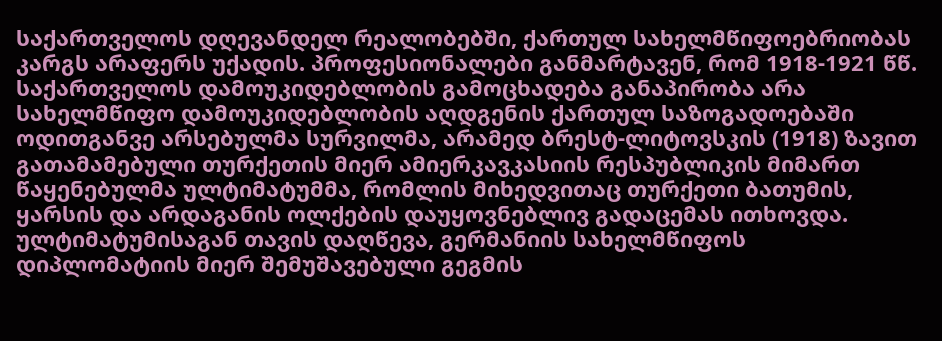საქართველოს დღევანდელ რეალობებში, ქართულ სახელმწიფოებრიობას კარგს არაფერს უქადის. პროფესიონალები განმარტავენ, რომ 1918-1921 წწ. საქართველოს დამოუკიდებლობის გამოცხადება განაპირობა არა სახელმწიფო დამოუკიდებლობის აღდგენის ქართულ საზოგადოებაში ოდითგანვე არსებულმა სურვილმა, არამედ ბრესტ-ლიტოვსკის (1918) ზავით გათამამებული თურქეთის მიერ ამიერკავკასიის რესპუბლიკის მიმართ წაყენებულმა ულტიმატუმმა, რომლის მიხედვითაც თურქეთი ბათუმის, ყარსის და არდაგანის ოლქების დაუყოვნებლივ გადაცემას ითხოვდა. ულტიმატუმისაგან თავის დაღწევა, გერმანიის სახელმწიფოს დიპლომატიის მიერ შემუშავებული გეგმის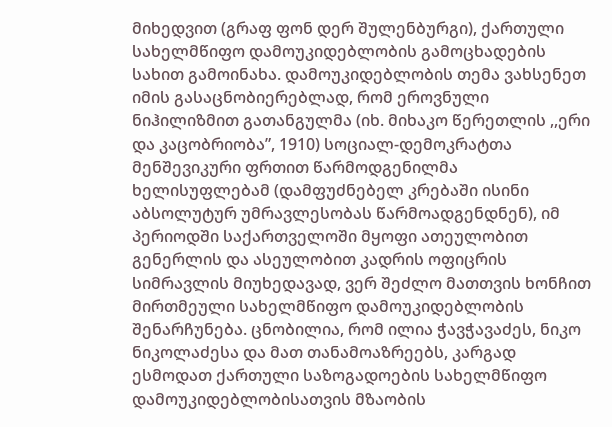მიხედვით (გრაფ ფონ დერ შულენბურგი), ქართული სახელმწიფო დამოუკიდებლობის გამოცხადების სახით გამოინახა. დამოუკიდებლობის თემა ვახსენეთ იმის გასაცნობიერებლად, რომ ეროვნული ნიჰილიზმით გათანგულმა (იხ. მიხაკო წერეთლის ,,ერი და კაცობრიობა”, 1910) სოციალ-დემოკრატთა მენშევიკური ფრთით წარმოდგენილმა ხელისუფლებამ (დამფუძნებელ კრებაში ისინი აბსოლუტურ უმრავლესობას წარმოადგენდნენ), იმ პერიოდში საქართველოში მყოფი ათეულობით გენერლის და ასეულობით კადრის ოფიცრის სიმრავლის მიუხედავად, ვერ შეძლო მათთვის ხონჩით მირთმეული სახელმწიფო დამოუკიდებლობის შენარჩუნება. ცნობილია, რომ ილია ჭავჭავაძეს, ნიკო ნიკოლაძესა და მათ თანამოაზრეებს, კარგად ესმოდათ ქართული საზოგადოების სახელმწიფო დამოუკიდებლობისათვის მზაობის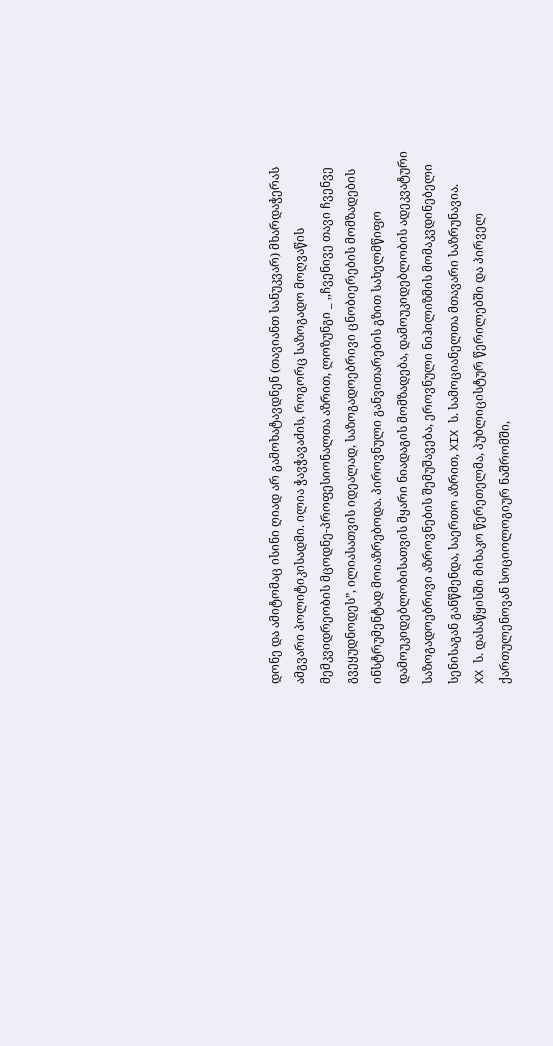დონე და ამიტომაც ისინი ღიად არ გამოხატავდნენ (თავიანთ სანუკვარ) მხარდაჭერას ამგვარი პოლიტიკისადმი. ილია ჭავჭავაძის, როგორც საზოგადო მოღვაწის მემკვიდრეობის მცოდნე-პროფესიონალთა აზრით, ლოზუნგი _ ,,ჩვენივე თავი ჩვენვე გვეყუდნოდეს”, ილიასათვის იდეალად, საზოგადოებრივი ცნობიერების მომზადების ინსტრუმენტად მოიაზრებოდა. პიროვნული განვითარების გზით სახელმწიფო დამოუკიდებლობისათვის მყარი ნიადაგის მომზადება, დამოუკიდებლობის ადეკვატური საზოგადოებრივი აზროვნების შემუშავება, ეროვნული ნიჰილიზმის მომაკვდინებელი სენისაგან განწმენდა, საერთო აზრით, XIX ს. სამოციანელთა მთავარი საზრუნავია.
XX ს. დასაწყისში მიხაკო წერეთელმა, პუბლიცისტურ წერილებში და პირველ ქართულენოვან სოციოლოგიურ ნაშრომში,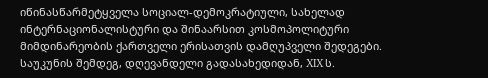იწინასწარმეტყველა სოციალ-დემოკრატიული, სახელად ინტერნაციონალისტური და შინაარსით კოსმოპოლიტური მიმდინარეობის ქართველი ერისათვის დამღუპველი შედეგები. საუკუნის შემდეგ, დღევანდელი გადასახედიდან, XIX ს.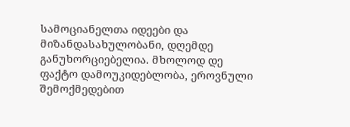სამოციანელთა იდეები და მიზანდასახულობანი, დღემდე განუხორციებელია. მხოლოდ დე ფაქტო დამოუკიდებლობა, ეროვნული შემოქმედებით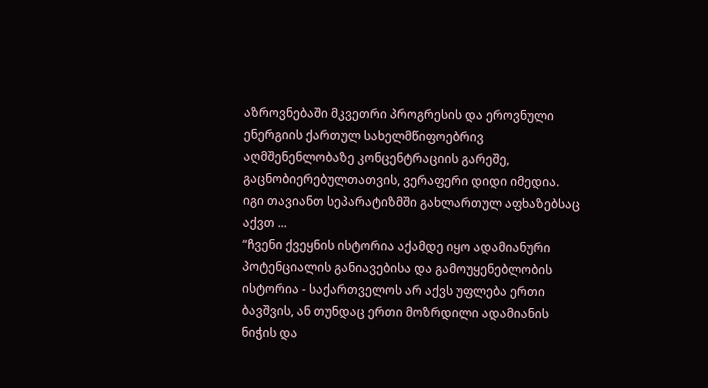აზროვნებაში მკვეთრი პროგრესის და ეროვნული ენერგიის ქართულ სახელმწიფოებრივ აღმშენენლობაზე კონცენტრაციის გარეშე, გაცნობიერებულთათვის, ვერაფერი დიდი იმედია. იგი თავიანთ სეპარატიზმში გახლართულ აფხაზებსაც აქვთ ...
“ჩვენი ქვეყნის ისტორია აქამდე იყო ადამიანური პოტენციალის განიავებისა და გამოუყენებლობის ისტორია - საქართველოს არ აქვს უფლება ერთი ბავშვის, ან თუნდაც ერთი მოზრდილი ადამიანის ნიჭის და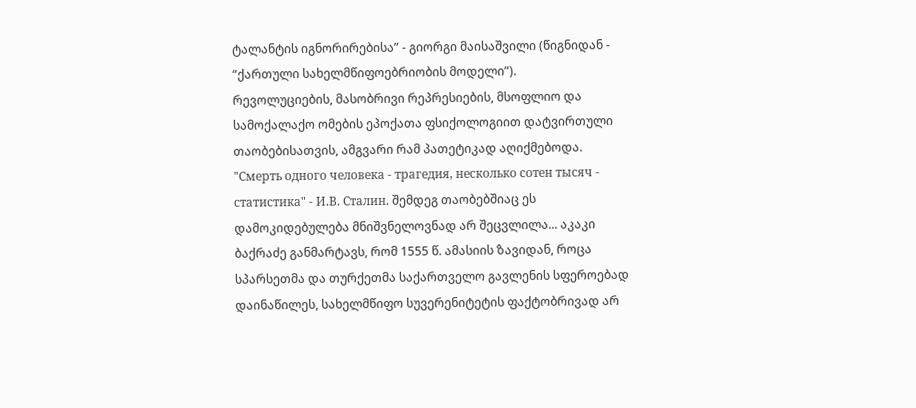ტალანტის იგნორირებისა” - გიორგი მაისაშვილი (წიგნიდან - “ქართული სახელმწიფოებრიობის მოდელი”).
რევოლუციების, მასობრივი რეპრესიების, მსოფლიო და სამოქალაქო ომების ეპოქათა ფსიქოლოგიით დატვირთული თაობებისათვის, ამგვარი რამ პათეტიკად აღიქმებოდა. "Смерть одного человека - трагедия, несколько сотен тысяч - статистика" - И.В. Сталин. შემდეგ თაობებშიაც ეს დამოკიდებულება მნიშვნელოვნად არ შეცვლილა... აკაკი ბაქრაძე განმარტავს, რომ 1555 წ. ამასიის ზავიდან, როცა სპარსეთმა და თურქეთმა საქართველო გავლენის სფეროებად დაინაწილეს, სახელმწიფო სუვერენიტეტის ფაქტობრივად არ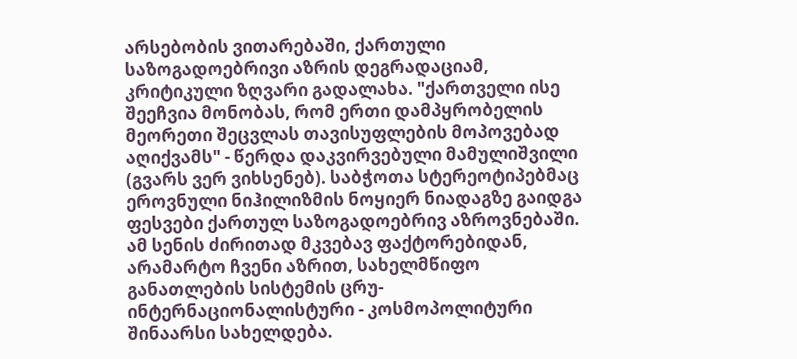არსებობის ვითარებაში, ქართული საზოგადოებრივი აზრის დეგრადაციამ, კრიტიკული ზღვარი გადალახა. "ქართველი ისე შეეჩვია მონობას, რომ ერთი დამპყრობელის მეორეთი შეცვლას თავისუფლების მოპოვებად აღიქვამს" - წერდა დაკვირვებული მამულიშვილი (გვარს ვერ ვიხსენებ). საბჭოთა სტერეოტიპებმაც ეროვნული ნიჰილიზმის ნოყიერ ნიადაგზე გაიდგა ფესვები ქართულ საზოგადოებრივ აზროვნებაში.
ამ სენის ძირითად მკვებავ ფაქტორებიდან, არამარტო ჩვენი აზრით, სახელმწიფო განათლების სისტემის ცრუ-ინტერნაციონალისტური - კოსმოპოლიტური შინაარსი სახელდება.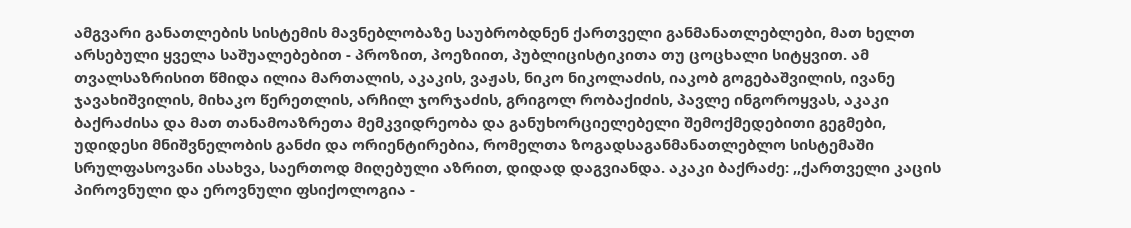ამგვარი განათლების სისტემის მავნებლობაზე საუბრობდნენ ქართველი განმანათლებლები, მათ ხელთ არსებული ყველა საშუალებებით - პროზით, პოეზიით, პუბლიცისტიკითა თუ ცოცხალი სიტყვით. ამ თვალსაზრისით წმიდა ილია მართალის, აკაკის, ვაჟას, ნიკო ნიკოლაძის, იაკობ გოგებაშვილის, ივანე ჯავახიშვილის, მიხაკო წერეთლის, არჩილ ჯორჯაძის, გრიგოლ რობაქიძის, პავლე ინგოროყვას, აკაკი ბაქრაძისა და მათ თანამოაზრეთა მემკვიდრეობა და განუხორციელებელი შემოქმედებითი გეგმები, უდიდესი მნიშვნელობის განძი და ორიენტირებია, რომელთა ზოგადსაგანმანათლებლო სისტემაში სრულფასოვანი ასახვა, საერთოდ მიღებული აზრით, დიდად დაგვიანდა. აკაკი ბაქრაძე: ,,ქართველი კაცის პიროვნული და ეროვნული ფსიქოლოგია -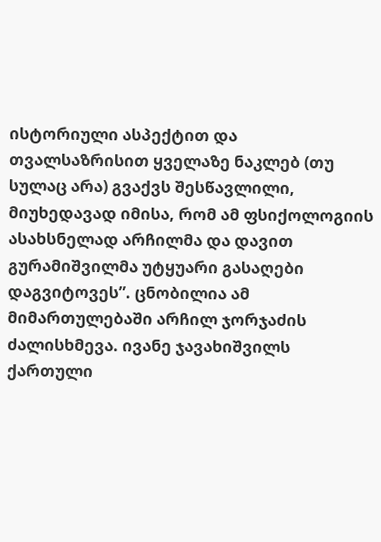ისტორიული ასპექტით და თვალსაზრისით ყველაზე ნაკლებ (თუ სულაც არა) გვაქვს შესწავლილი, მიუხედავად იმისა, რომ ამ ფსიქოლოგიის ასახსნელად არჩილმა და დავით გურამიშვილმა უტყუარი გასაღები დაგვიტოვეს”. ცნობილია ამ მიმართულებაში არჩილ ჯორჯაძის ძალისხმევა. ივანე ჯავახიშვილს ქართული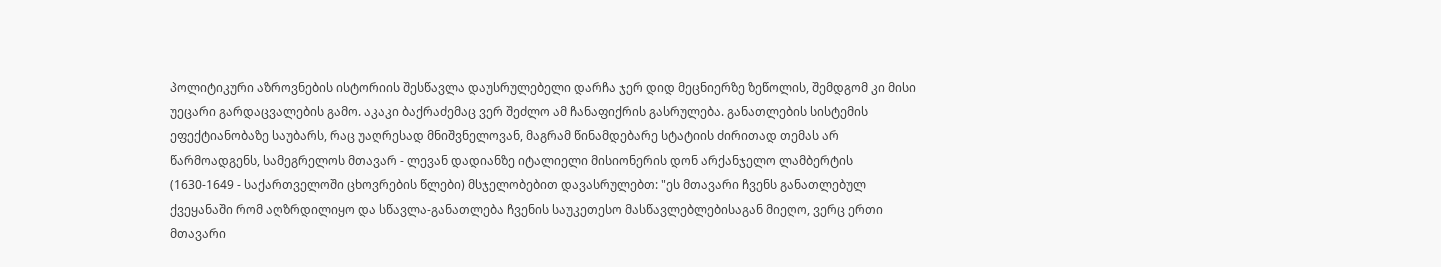პოლიტიკური აზროვნების ისტორიის შესწავლა დაუსრულებელი დარჩა ჯერ დიდ მეცნიერზე ზეწოლის, შემდგომ კი მისი უეცარი გარდაცვალების გამო. აკაკი ბაქრაძემაც ვერ შეძლო ამ ჩანაფიქრის გასრულება. განათლების სისტემის ეფექტიანობაზე საუბარს, რაც უაღრესად მნიშვნელოვან, მაგრამ წინამდებარე სტატიის ძირითად თემას არ წარმოადგენს, სამეგრელოს მთავარ - ლევან დადიანზე იტალიელი მისიონერის დონ არქანჯელო ლამბერტის (1630-1649 - საქართველოში ცხოვრების წლები) მსჯელობებით დავასრულებთ: "ეს მთავარი ჩვენს განათლებულ ქვეყანაში რომ აღზრდილიყო და სწავლა-განათლება ჩვენის საუკეთესო მასწავლებლებისაგან მიეღო, ვერც ერთი მთავარი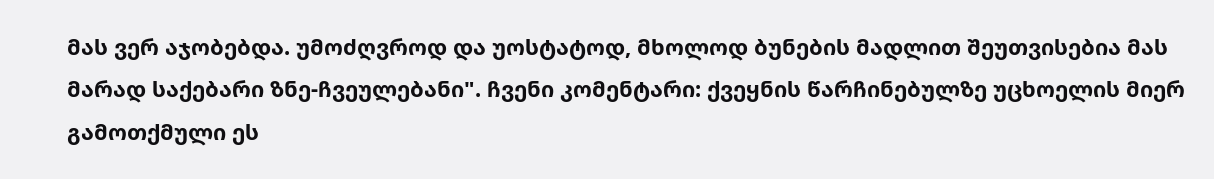მას ვერ აჯობებდა. უმოძღვროდ და უოსტატოდ, მხოლოდ ბუნების მადლით შეუთვისებია მას მარად საქებარი ზნე-ჩვეულებანი". ჩვენი კომენტარი: ქვეყნის წარჩინებულზე უცხოელის მიერ გამოთქმული ეს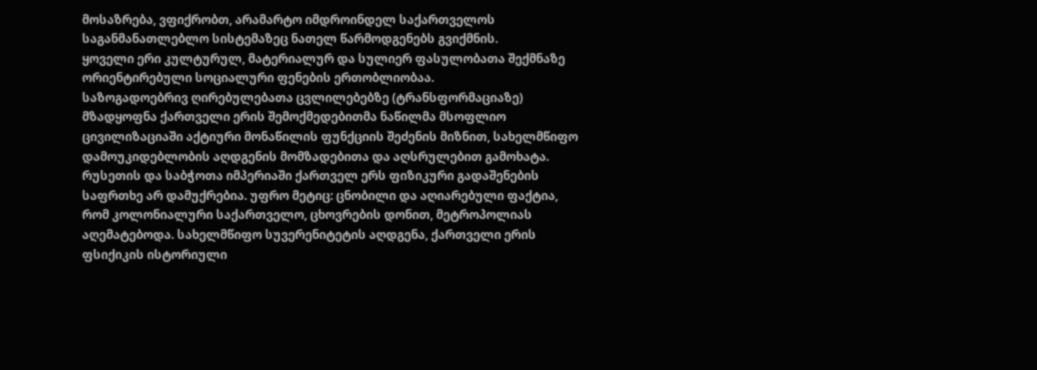მოსაზრება, ვფიქრობთ, არამარტო იმდროინდელ საქართველოს საგანმანათლებლო სისტემაზეც ნათელ წარმოდგენებს გვიქმნის.
ყოველი ერი კულტურულ, მატერიალურ და სულიერ ფასულობათა შექმნაზე ორიენტირებული სოციალური ფენების ერთობლიობაა.
საზოგადოებრივ ღირებულებათა ცვლილებებზე (ტრანსფორმაციაზე) მზადყოფნა ქართველი ერის შემოქმედებითმა ნაწილმა მსოფლიო ცივილიზაციაში აქტიური მონაწილის ფუნქციის შეძენის მიზნით, სახელმწიფო დამოუკიდებლობის აღდგენის მომზადებითა და აღსრულებით გამოხატა. რუსეთის და საბჭოთა იმპერიაში ქართველ ერს ფიზიკური გადაშენების საფრთხე არ დამუქრებია. უფრო მეტიც: ცნობილი და აღიარებული ფაქტია, რომ კოლონიალური საქართველო, ცხოვრების დონით, მეტროპოლიას აღემატებოდა. სახელმწიფო სუვერენიტეტის აღდგენა, ქართველი ერის ფსიქიკის ისტორიული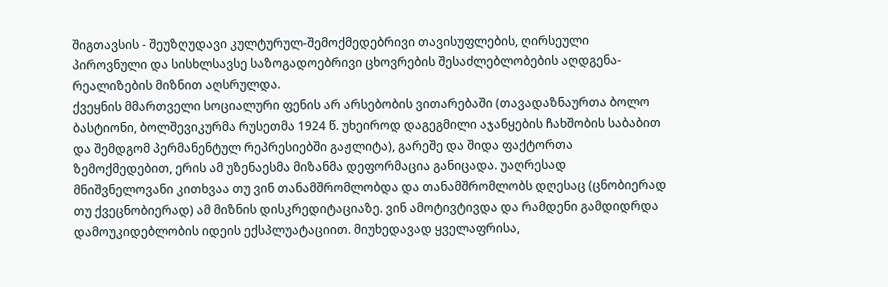შიგთავსის - შეუზღუდავი კულტურულ-შემოქმედებრივი თავისუფლების, ღირსეული პიროვნული და სისხლსავსე საზოგადოებრივი ცხოვრების შესაძლებლობების აღდგენა-რეალიზების მიზნით აღსრულდა.
ქვეყნის მმართველი სოციალური ფენის არ არსებობის ვითარებაში (თავადაზნაურთა ბოლო ბასტიონი, ბოლშევიკურმა რუსეთმა 1924 წ. უხეიროდ დაგეგმილი აჯანყების ჩახშობის საბაბით და შემდგომ პერმანენტულ რეპრესიებში გაჟლიტა), გარეშე და შიდა ფაქტორთა ზემოქმედებით, ერის ამ უზენაესმა მიზანმა დეფორმაცია განიცადა. უაღრესად მნიშვნელოვანი კითხვაა თუ ვინ თანამშრომლობდა და თანამშრომლობს დღესაც (ცნობიერად თუ ქვეცნობიერად) ამ მიზნის დისკრედიტაციაზე. ვინ ამოტივტივდა და რამდენი გამდიდრდა დამოუკიდებლობის იდეის ექსპლუატაციით. მიუხედავად ყველაფრისა,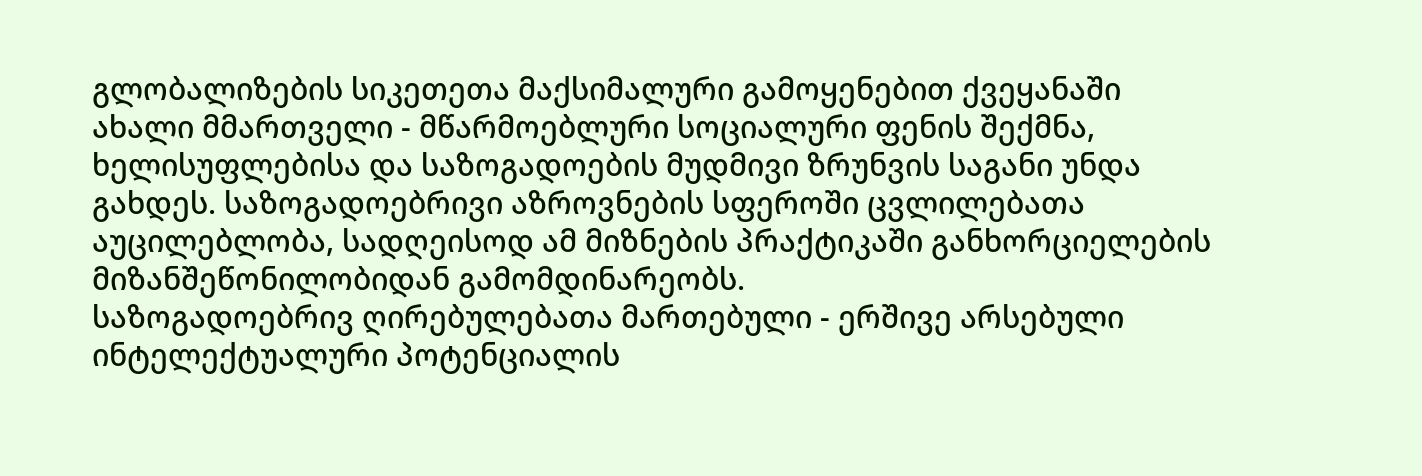გლობალიზების სიკეთეთა მაქსიმალური გამოყენებით ქვეყანაში ახალი მმართველი - მწარმოებლური სოციალური ფენის შექმნა, ხელისუფლებისა და საზოგადოების მუდმივი ზრუნვის საგანი უნდა გახდეს. საზოგადოებრივი აზროვნების სფეროში ცვლილებათა აუცილებლობა, სადღეისოდ ამ მიზნების პრაქტიკაში განხორციელების მიზანშეწონილობიდან გამომდინარეობს.
საზოგადოებრივ ღირებულებათა მართებული - ერშივე არსებული ინტელექტუალური პოტენციალის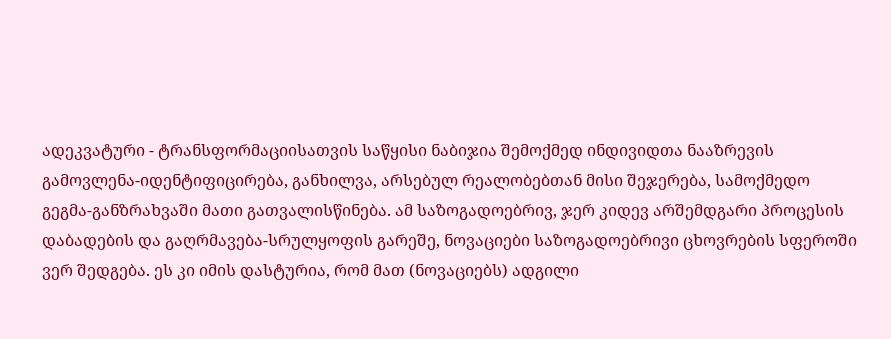ადეკვატური - ტრანსფორმაციისათვის საწყისი ნაბიჯია შემოქმედ ინდივიდთა ნააზრევის გამოვლენა-იდენტიფიცირება, განხილვა, არსებულ რეალობებთან მისი შეჯერება, სამოქმედო გეგმა-განზრახვაში მათი გათვალისწინება. ამ საზოგადოებრივ, ჯერ კიდევ არშემდგარი პროცესის დაბადების და გაღრმავება-სრულყოფის გარეშე, ნოვაციები საზოგადოებრივი ცხოვრების სფეროში ვერ შედგება. ეს კი იმის დასტურია, რომ მათ (ნოვაციებს) ადგილი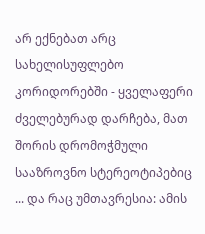არ ექნებათ არც სახელისუფლებო კორიდორებში - ყველაფერი ძველებურად დარჩება, მათ შორის დრომოჭმული სააზროვნო სტერეოტიპებიც ... და რაც უმთავრესია: ამის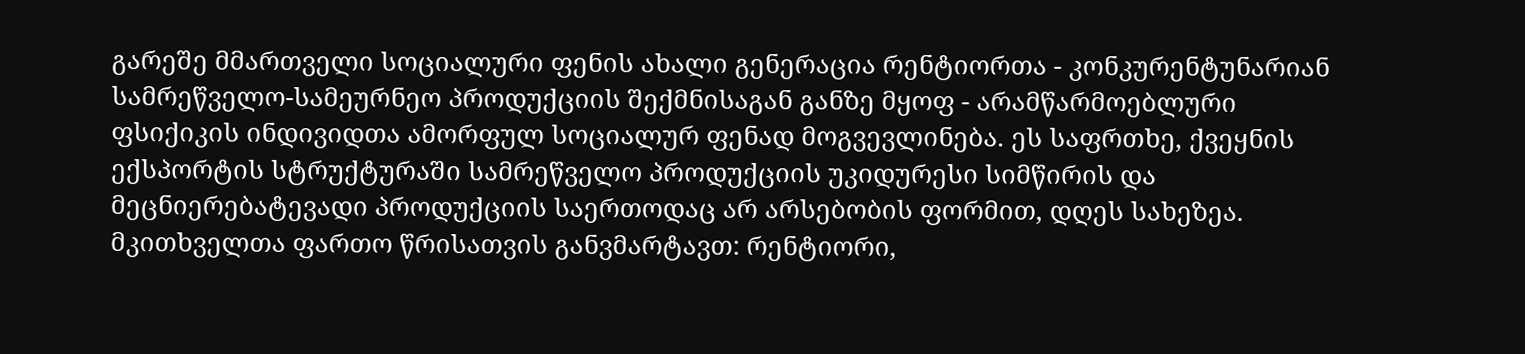გარეშე მმართველი სოციალური ფენის ახალი გენერაცია რენტიორთა - კონკურენტუნარიან სამრეწველო-სამეურნეო პროდუქციის შექმნისაგან განზე მყოფ - არამწარმოებლური ფსიქიკის ინდივიდთა ამორფულ სოციალურ ფენად მოგვევლინება. ეს საფრთხე, ქვეყნის ექსპორტის სტრუქტურაში სამრეწველო პროდუქციის უკიდურესი სიმწირის და მეცნიერებატევადი პროდუქციის საერთოდაც არ არსებობის ფორმით, დღეს სახეზეა. მკითხველთა ფართო წრისათვის განვმარტავთ: რენტიორი,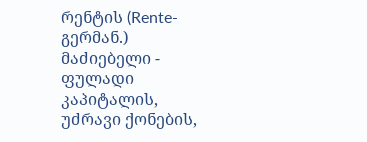რენტის (Rente-გერმან.) მაძიებელი - ფულადი კაპიტალის, უძრავი ქონების,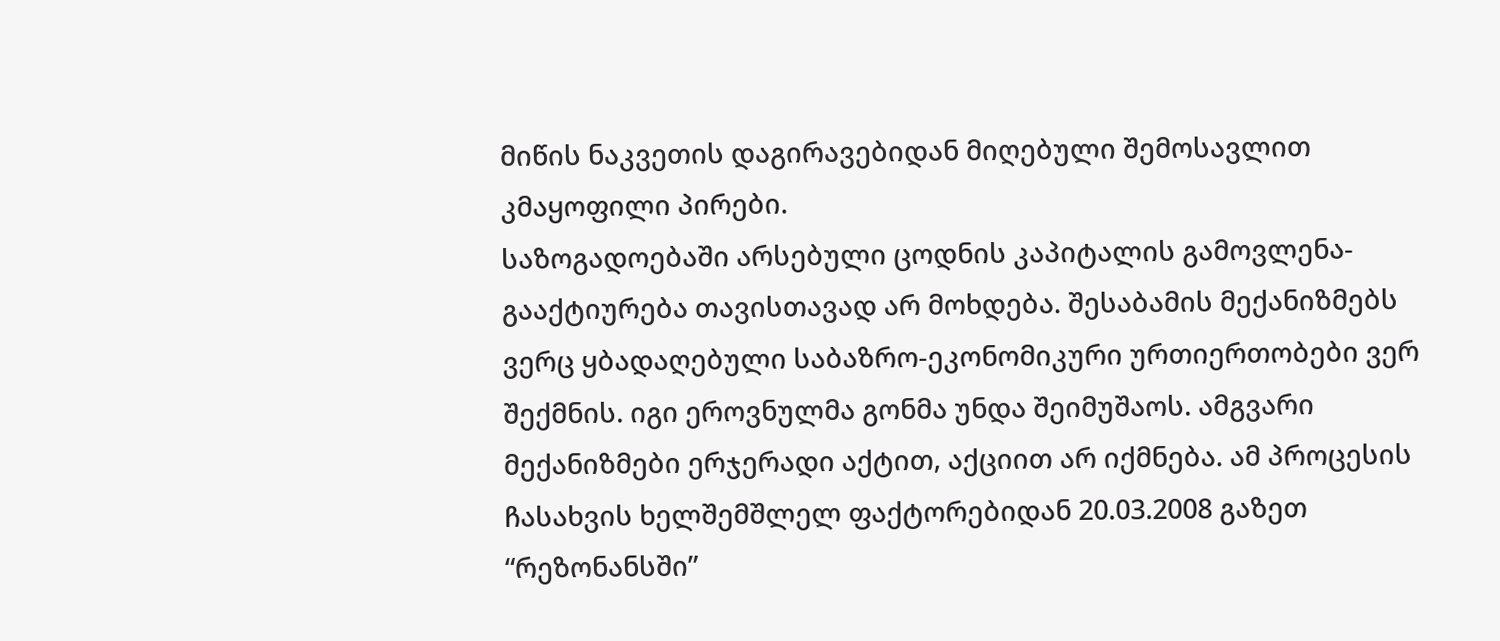მიწის ნაკვეთის დაგირავებიდან მიღებული შემოსავლით კმაყოფილი პირები.
საზოგადოებაში არსებული ცოდნის კაპიტალის გამოვლენა-გააქტიურება თავისთავად არ მოხდება. შესაბამის მექანიზმებს ვერც ყბადაღებული საბაზრო-ეკონომიკური ურთიერთობები ვერ შექმნის. იგი ეროვნულმა გონმა უნდა შეიმუშაოს. ამგვარი მექანიზმები ერჯერადი აქტით, აქციით არ იქმნება. ამ პროცესის ჩასახვის ხელშემშლელ ფაქტორებიდან 20.03.2008 გაზეთ “რეზონანსში”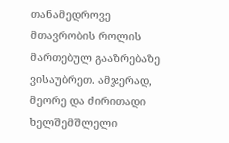თანამედროვე მთავრობის როლის მართებულ გააზრებაზე ვისაუბრეთ. ამჯერად, მეორე და ძირითადი ხელშემშლელი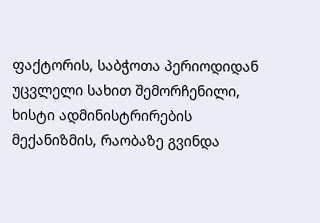ფაქტორის, საბჭოთა პერიოდიდან უცვლელი სახით შემორჩენილი, ხისტი ადმინისტრირების მექანიზმის, რაობაზე გვინდა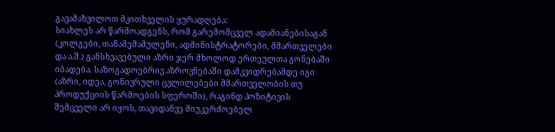გავამახვილოთ მკითხველის ყურადღება:
სიახლეს არ წარმოადგენს, რომ გარემომცველ ადამიანებისაგან (კოლგები, თანამემამულენი, ადმინისტრატორები, მმართველები და ა.შ.) განსხვავებული აზრი ჯერ მხოლოდ ერთეულთა გონებაში იბადება. საზოგადოებრივ აზროვნებაში დამკვიდრებამდე იგი (აზრი, იდეა, გონივრული ცვლილებები მმართველობის თუ პროდუქციის წარმოების სფეროში), რაგინდ პოზიტივის შემცველი არ იყოს, თავიდანვე მიუკერძოებელ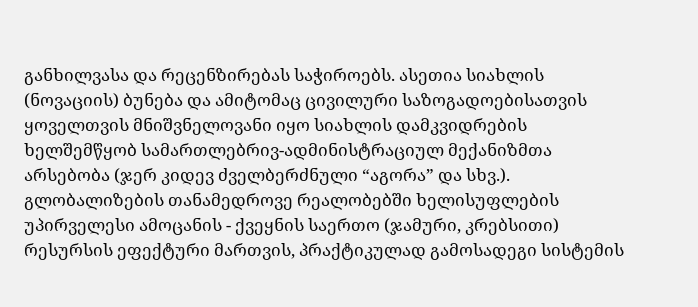განხილვასა და რეცენზირებას საჭიროებს. ასეთია სიახლის (ნოვაციის) ბუნება და ამიტომაც ცივილური საზოგადოებისათვის ყოველთვის მნიშვნელოვანი იყო სიახლის დამკვიდრების ხელშემწყობ სამართლებრივ-ადმინისტრაციულ მექანიზმთა არსებობა (ჯერ კიდევ ძველბერძნული “აგორა” და სხვ.). გლობალიზების თანამედროვე რეალობებში ხელისუფლების უპირველესი ამოცანის - ქვეყნის საერთო (ჯამური, კრებსითი) რესურსის ეფექტური მართვის, პრაქტიკულად გამოსადეგი სისტემის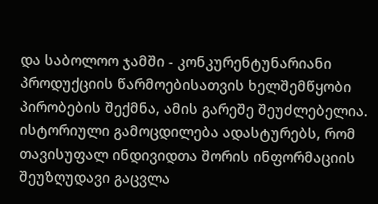და საბოლოო ჯამში - კონკურენტუნარიანი პროდუქციის წარმოებისათვის ხელშემწყობი პირობების შექმნა, ამის გარეშე შეუძლებელია. ისტორიული გამოცდილება ადასტურებს, რომ თავისუფალ ინდივიდთა შორის ინფორმაციის შეუზღუდავი გაცვლა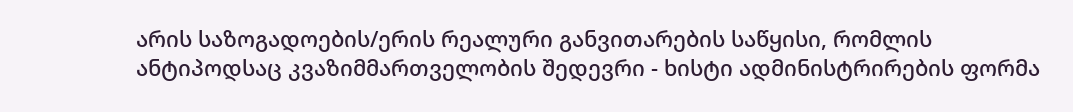არის საზოგადოების/ერის რეალური განვითარების საწყისი, რომლის ანტიპოდსაც კვაზიმმართველობის შედევრი - ხისტი ადმინისტრირების ფორმა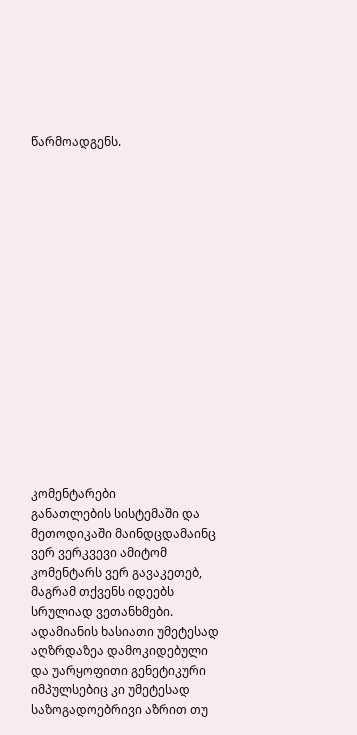წარმოადგენს.

















კომენტარები
განათლების სისტემაში და მეთოდიკაში მაინდცდამაინც ვერ ვერკვევი ამიტომ კომენტარს ვერ გავაკეთებ, მაგრამ თქვენს იდეებს სრულიად ვეთანხმები. ადამიანის ხასიათი უმეტესად აღზრდაზეა დამოკიდებული და უარყოფითი გენეტიკური იმპულსებიც კი უმეტესად საზოგადოებრივი აზრით თუ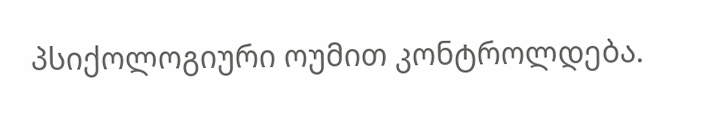პსიქოლოგიური ოუმით კონტროლდება.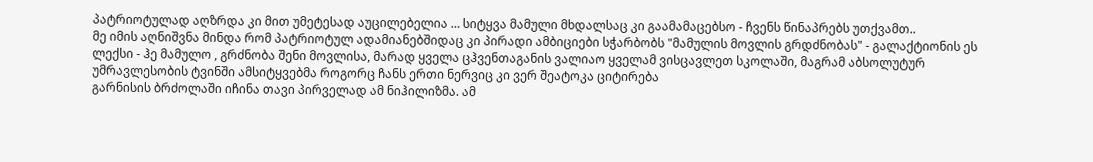პატრიოტულად აღზრდა კი მით უმეტესად აუცილებელია … სიტყვა მამული მხდალსაც კი გაამამაცებსო - ჩვენს წინაპრებს უთქვამთ..
მე იმის აღნიშვნა მინდა რომ პატრიოტულ ადამიანებშიდაც კი პირადი ამბიციები სჭარბობს "მამულის მოვლის გრდძნობას" - გალაქტიონის ეს ლექსი - ჰე მამულო , გრძნობა შენი მოვლისა, მარად ყველა ცჰვენთაგანის ვალიაო ყველამ ვისცავლეთ სკოლაში, მაგრამ აბსოლუტურ უმრავლესობის ტვინში ამსიტყვებმა როგორც ჩანს ერთი ნერვიც კი ვერ შეატოკა ციტირება
გარნისის ბრძოლაში იჩინა თავი პირველად ამ ნიჰილიზმა. ამ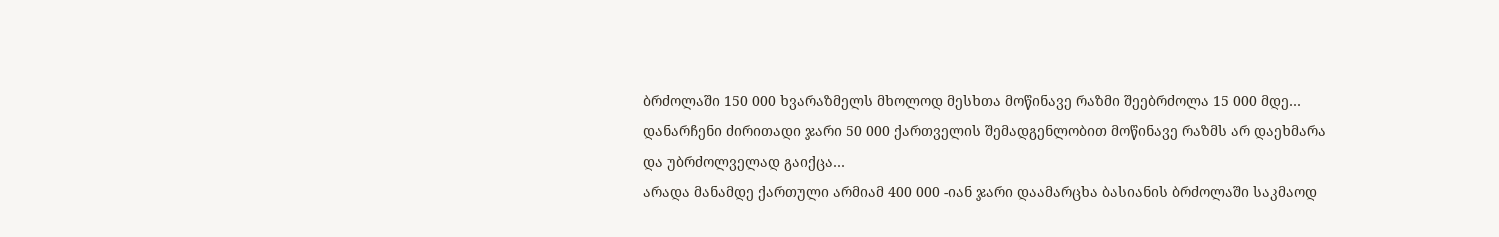ბრძოლაში 150 000 ხვარაზმელს მხოლოდ მესხთა მოწინავე რაზმი შეებრძოლა 15 000 მდე… დანარჩენი ძირითადი ჯარი 50 000 ქართველის შემადგენლობით მოწინავე რაზმს არ დაეხმარა და უბრძოლველად გაიქცა…
არადა მანამდე ქართული არმიამ 400 000 -იან ჯარი დაამარცხა ბასიანის ბრძოლაში საკმაოდ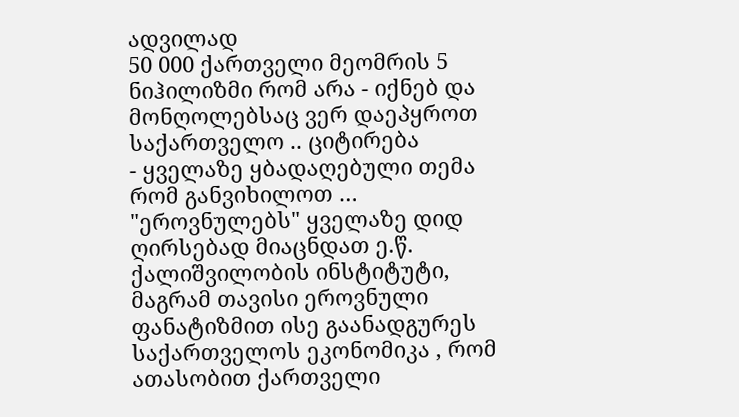ადვილად
50 000 ქართველი მეომრის 5 ნიჰილიზმი რომ არა - იქნებ და მონღოლებსაც ვერ დაეპყროთ საქართველო .. ციტირება
- ყველაზე ყბადაღებული თემა რომ განვიხილოთ … "ეროვნულებს" ყველაზე დიდ ღირსებად მიაცნდათ ე.წ. ქალიშვილობის ინსტიტუტი, მაგრამ თავისი ეროვნული ფანატიზმით ისე გაანადგურეს საქართველოს ეკონომიკა , რომ ათასობით ქართველი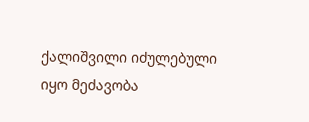ქალიშვილი იძულებული იყო მეძავობა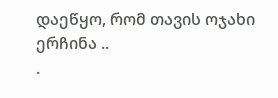დაეწყო, რომ თავის ოჯახი ერჩინა ..
.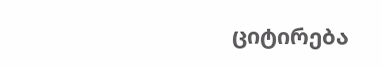ციტირება